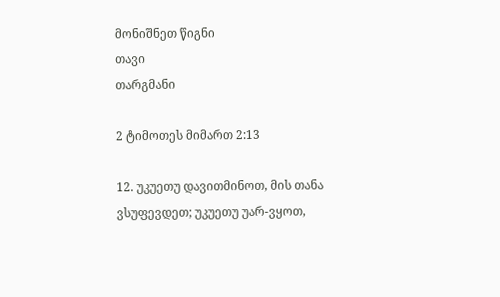მონიშნეთ წიგნი
თავი
თარგმანი

2 ტიმოთეს მიმართ 2:13

12. უკუეთუ დავითმინოთ, მის თანა ვსუფევდეთ; უკუეთუ უარ-ვყოთ,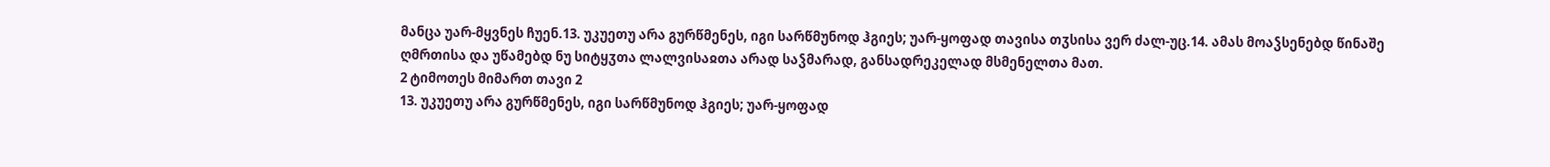მანცა უარ-მყვნეს ჩუენ.13. უკუეთუ არა გურწმენეს, იგი სარწმუნოდ ჰგიეს; უარ-ყოფად თავისა თჳსისა ვერ ძალ-უც.14. ამას მოაჴსენებდ წინაშე ღმრთისა და უწამებდ ნუ სიტყჳთა ლალვისაჲთა არად საჴმარად, განსადრეკელად მსმენელთა მათ.
2 ტიმოთეს მიმართ თავი 2
13. უკუეთუ არა გურწმენეს, იგი სარწმუნოდ ჰგიეს; უარ-ყოფად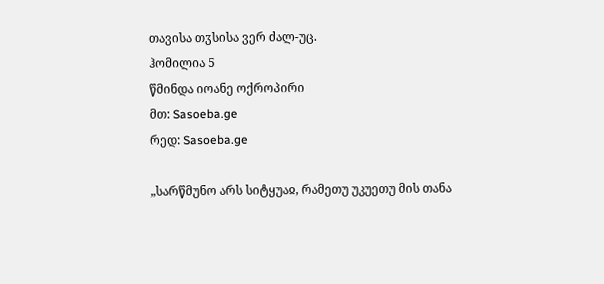თავისა თჳსისა ვერ ძალ-უც.
ჰომილია 5
წმინდა იოანე ოქროპირი
მთ: Sasoeba.ge
რედ: Sasoeba.ge

„სარწმუნო არს სიტყუაჲ, რამეთუ უკუეთუ მის თანა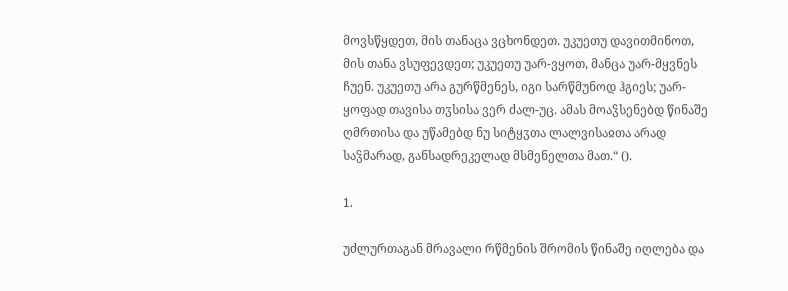მოვსწყდეთ, მის თანაცა ვცხონდეთ. უკუეთუ დავითმინოთ, მის თანა ვსუფევდეთ; უკუეთუ უარ-ვყოთ, მანცა უარ-მყვნეს ჩუენ. უკუეთუ არა გურწმენეს, იგი სარწმუნოდ ჰგიეს; უარ-ყოფად თავისა თჳსისა ვერ ძალ-უც. ამას მოაჴსენებდ წინაშე ღმრთისა და უწამებდ ნუ სიტყჳთა ლალვისაჲთა არად საჴმარად, განსადრეკელად მსმენელთა მათ.“ ().

1.

უძლურთაგან მრავალი რწმენის შრომის წინაშე იღლება და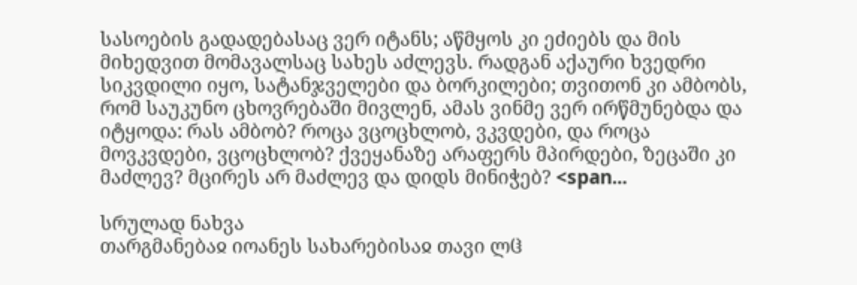სასოების გადადებასაც ვერ იტანს; აწმყოს კი ეძიებს და მის მიხედვით მომავალსაც სახეს აძლევს. რადგან აქაური ხვედრი სიკვდილი იყო, სატანჯველები და ბორკილები; თვითონ კი ამბობს, რომ საუკუნო ცხოვრებაში მივლენ, ამას ვინმე ვერ ირწმუნებდა და იტყოდა: რას ამბობ? როცა ვცოცხლობ, ვკვდები, და როცა მოვკვდები, ვცოცხლობ? ქვეყანაზე არაფერს მპირდები, ზეცაში კი მაძლევ? მცირეს არ მაძლევ და დიდს მინიჭებ? <span...

სრულად ნახვა
თარგმანებაჲ იოანეს სახარებისაჲ თავი ლჱ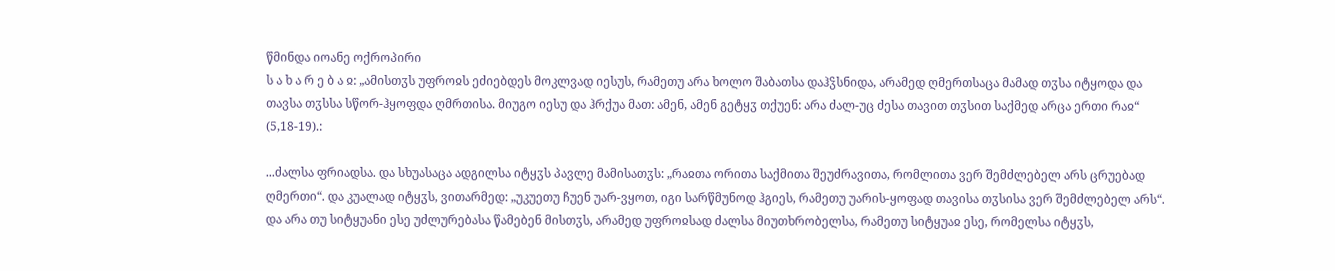წმინდა იოანე ოქროპირი
ს ა ხ ა რ ე ბ ა ჲ: „ამისთჳს უფროჲს ეძიებდეს მოკლვად იესუს, რამეთუ არა ხოლო შაბათსა დაჰჴსნიდა, არამედ ღმერთსაცა მამად თჳსა იტყოდა და თავსა თჳსსა სწორ-ჰყოფდა ღმრთისა. მიუგო იესუ და ჰრქუა მათ: ამენ, ამენ გეტყჳ თქუენ: არა ძალ-უც ძესა თავით თჳსით საქმედ არცა ერთი რაჲ“ (5,18-19).:

...ძალსა ფრიადსა. და სხუასაცა ადგილსა იტყჳს პავლე მამისათჳს: „რაჲთა ორითა საქმითა შეუძრავითა, რომლითა ვერ შემძლებელ არს ცრუებად ღმერთი“. და კუალად იტყჳს, ვითარმედ: „უკუეთუ ჩუენ უარ-ვყოთ, იგი სარწმუნოდ ჰგიეს, რამეთუ უარის-ყოფად თავისა თჳსისა ვერ შემძლებელ არს“. და არა თუ სიტყუანი ესე უძლურებასა წამებენ მისთჳს, არამედ უფროჲსად ძალსა მიუთხრობელსა, რამეთუ სიტყუაჲ ესე, რომელსა იტყჳს,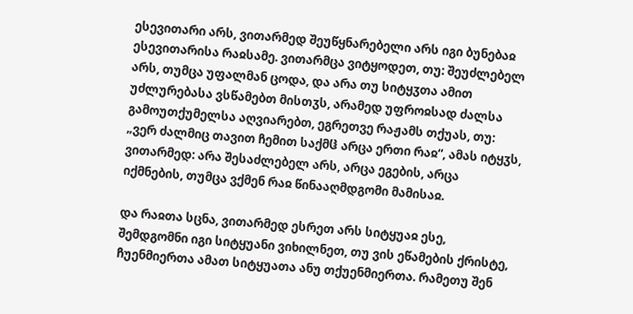ესევითარი არს, ვითარმედ შეუწყნარებელი არს იგი ბუნებაჲ ესევითარისა რაჲსამე. ვითარმცა ვიტყოდეთ, თუ: შეუძლებელ არს, თუმცა უფალმან ცოდა, და არა თუ სიტყჳთა ამით უძლურებასა ვსწამებთ მისთჳს, არამედ უფროჲსად ძალსა გამოუთქუმელსა აღვიარებთ, ეგრეთვე რაჟამს თქუას, თუ: „ვერ ძალმიც თავით ჩემით საქმჱ არცა ერთი რაჲ“, ამას იტყჳს, ვითარმედ: არა შესაძლებელ არს, არცა ეგების, არცა იქმნების, თუმცა ვქმენ რაჲ წინააღმდგომი მამისაჲ.

და რაჲთა სცნა, ვითარმედ ესრეთ არს სიტყუაჲ ესე, შემდგომნი იგი სიტყუანი ვიხილნეთ, თუ ვის ეწამების ქრისტე, ჩუენმიერთა ამათ სიტყუათა ანუ თქუენმიერთა. რამეთუ შენ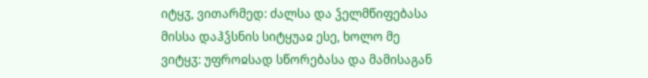იტყჳ, ვითარმედ: ძალსა და ჴელმწიფებასა მისსა დაჰჴსნის სიტყუაჲ ესე, ხოლო მე ვიტყჳ: უფროჲსად სწორებასა და მამისაგან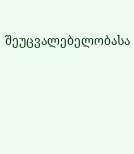შეუცვალებელობასა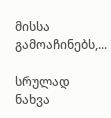მისსა გამოაჩინებს,...

სრულად ნახვა